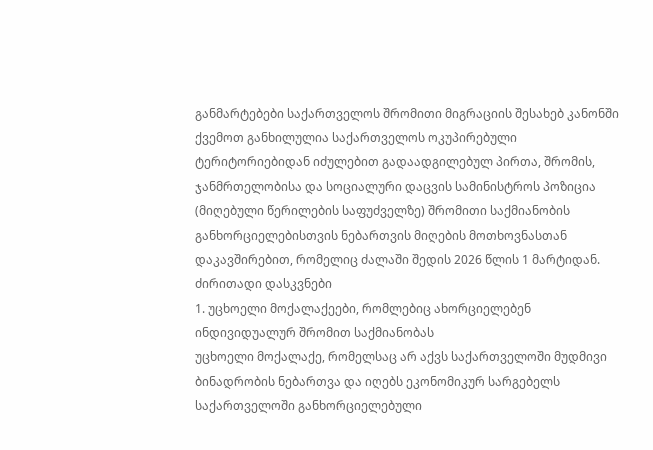განმარტებები საქართველოს შრომითი მიგრაციის შესახებ კანონში
ქვემოთ განხილულია საქართველოს ოკუპირებული ტერიტორიებიდან იძულებით გადაადგილებულ პირთა, შრომის, ჯანმრთელობისა და სოციალური დაცვის სამინისტროს პოზიცია (მიღებული წერილების საფუძველზე) შრომითი საქმიანობის განხორციელებისთვის ნებართვის მიღების მოთხოვნასთან დაკავშირებით, რომელიც ძალაში შედის 2026 წლის 1 მარტიდან.
ძირითადი დასკვნები
1. უცხოელი მოქალაქეები, რომლებიც ახორციელებენ ინდივიდუალურ შრომით საქმიანობას
უცხოელი მოქალაქე, რომელსაც არ აქვს საქართველოში მუდმივი ბინადრობის ნებართვა და იღებს ეკონომიკურ სარგებელს საქართველოში განხორციელებული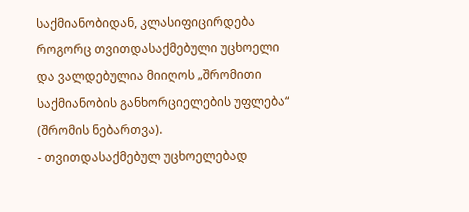საქმიანობიდან, კლასიფიცირდება როგორც თვითდასაქმებული უცხოელი და ვალდებულია მიიღოს „შრომითი საქმიანობის განხორციელების უფლება“ (შრომის ნებართვა).
- თვითდასაქმებულ უცხოელებად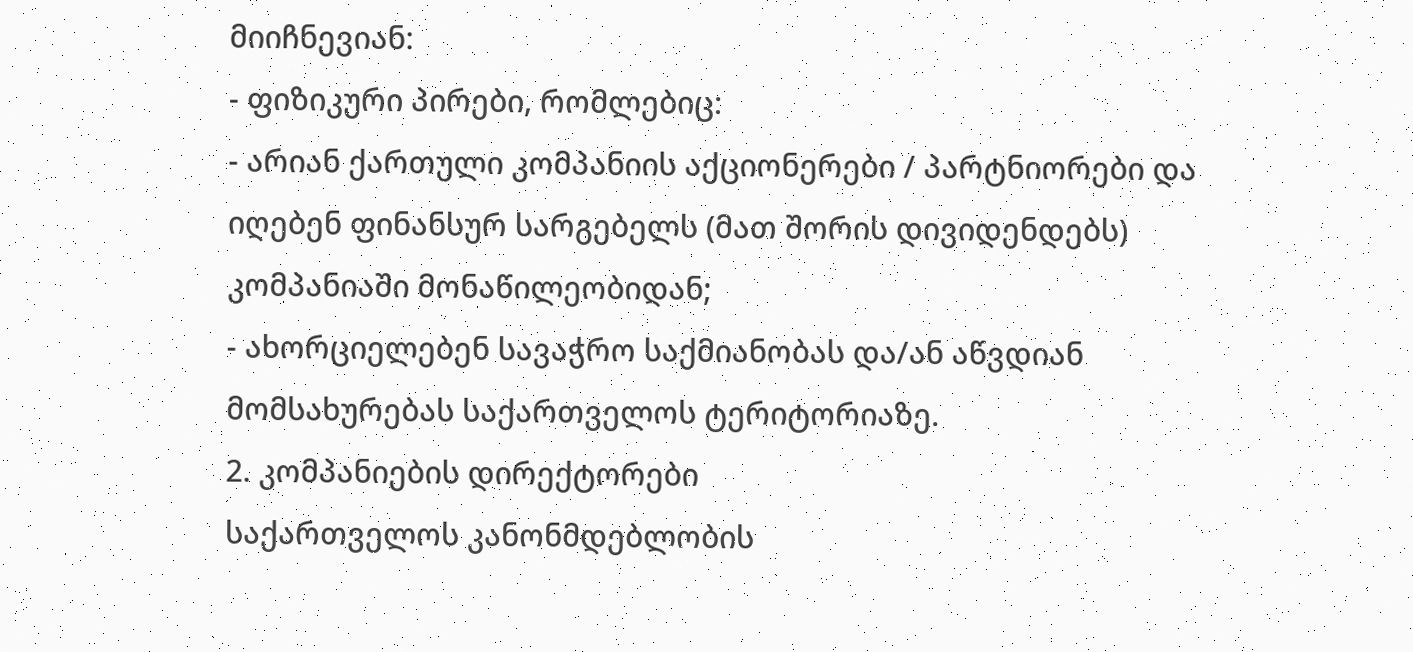მიიჩნევიან:
- ფიზიკური პირები, რომლებიც:
- არიან ქართული კომპანიის აქციონერები / პარტნიორები და იღებენ ფინანსურ სარგებელს (მათ შორის დივიდენდებს) კომპანიაში მონაწილეობიდან;
- ახორციელებენ სავაჭრო საქმიანობას და/ან აწვდიან მომსახურებას საქართველოს ტერიტორიაზე.
2. კომპანიების დირექტორები
საქართველოს კანონმდებლობის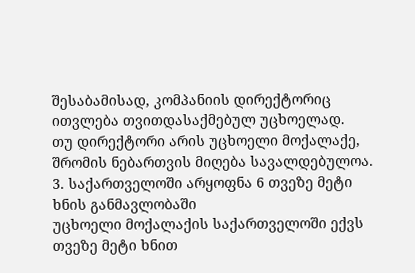შესაბამისად, კომპანიის დირექტორიც ითვლება თვითდასაქმებულ უცხოელად.
თუ დირექტორი არის უცხოელი მოქალაქე, შრომის ნებართვის მიღება სავალდებულოა.
3. საქართველოში არყოფნა 6 თვეზე მეტი ხნის განმავლობაში
უცხოელი მოქალაქის საქართველოში ექვს თვეზე მეტი ხნით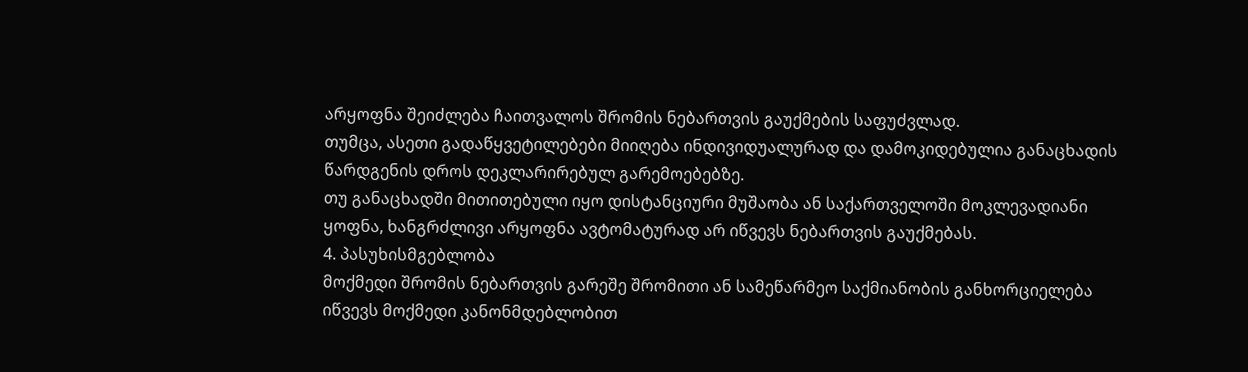არყოფნა შეიძლება ჩაითვალოს შრომის ნებართვის გაუქმების საფუძვლად.
თუმცა, ასეთი გადაწყვეტილებები მიიღება ინდივიდუალურად და დამოკიდებულია განაცხადის წარდგენის დროს დეკლარირებულ გარემოებებზე.
თუ განაცხადში მითითებული იყო დისტანციური მუშაობა ან საქართველოში მოკლევადიანი ყოფნა, ხანგრძლივი არყოფნა ავტომატურად არ იწვევს ნებართვის გაუქმებას.
4. პასუხისმგებლობა
მოქმედი შრომის ნებართვის გარეშე შრომითი ან სამეწარმეო საქმიანობის განხორციელება იწვევს მოქმედი კანონმდებლობით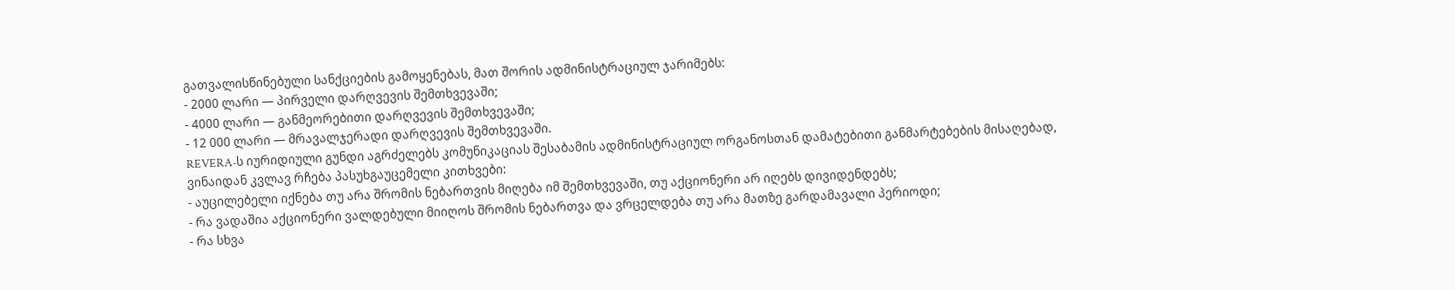გათვალისწინებული სანქციების გამოყენებას, მათ შორის ადმინისტრაციულ ჯარიმებს:
- 2000 ლარი — პირველი დარღვევის შემთხვევაში;
- 4000 ლარი — განმეორებითი დარღვევის შემთხვევაში;
- 12 000 ლარი — მრავალჯერადი დარღვევის შემთხვევაში.
REVERA-ს იურიდიული გუნდი აგრძელებს კომუნიკაციას შესაბამის ადმინისტრაციულ ორგანოსთან დამატებითი განმარტებების მისაღებად, ვინაიდან კვლავ რჩება პასუხგაუცემელი კითხვები:
- აუცილებელი იქნება თუ არა შრომის ნებართვის მიღება იმ შემთხვევაში, თუ აქციონერი არ იღებს დივიდენდებს;
- რა ვადაშია აქციონერი ვალდებული მიიღოს შრომის ნებართვა და ვრცელდება თუ არა მათზე გარდამავალი პერიოდი;
- რა სხვა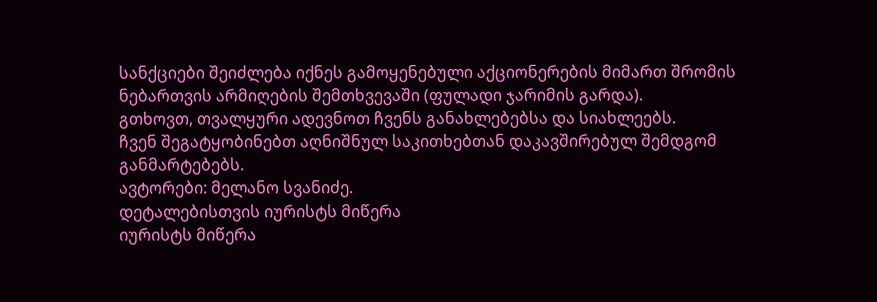სანქციები შეიძლება იქნეს გამოყენებული აქციონერების მიმართ შრომის ნებართვის არმიღების შემთხვევაში (ფულადი ჯარიმის გარდა).
გთხოვთ, თვალყური ადევნოთ ჩვენს განახლებებსა და სიახლეებს.
ჩვენ შეგატყობინებთ აღნიშნულ საკითხებთან დაკავშირებულ შემდგომ განმარტებებს.
ავტორები: მელანო სვანიძე.
დეტალებისთვის იურისტს მიწერა
იურისტს მიწერა